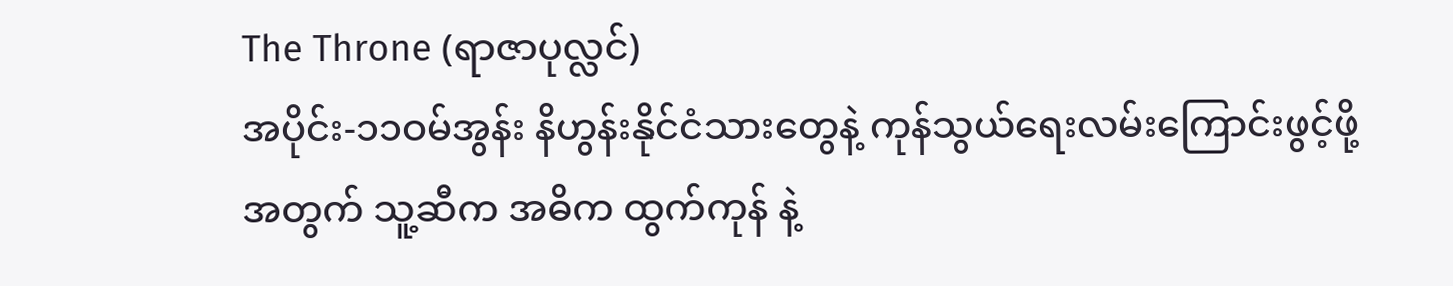The Throne (ရာဇာပုလ္လင်)
အပိုင်း-၁၁ဝမ်အွန်း နိဟွန်းနိုင်ငံသားတွေနဲ့ ကုန်သွယ်ရေးလမ်းကြောင်းဖွင့်ဖို့အတွက် သူ့ဆီက အဓိက ထွက်ကုန် နဲ့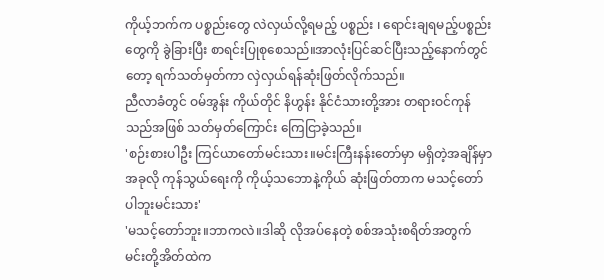ကိုယ့်ဘက်က ပစ္စည်းတွေ လဲလှယ်လို့ရမည့် ပစ္စည်း ၊ ရောင်းချရမည့်ပစ္စည်းတွေကို ခွဲခြားပြီး စာရင်းပြုစုစေသည်။အာလုံးပြင်ဆင်ပြီးသည့်နောက်တွင်တော့ ရက်သတ်မှတ်ကာ လှဲလှယ်ရန်ဆုံးဖြတ်လိုက်သည်။
ညီလာခံတွင် ဝမ်အွန်း ကိုယ်တိုင် နိဟွန်း နိုင်ငံသားတို့အား တရားဝင်ကုန်သည်အဖြစ် သတ်မှတ်ကြောင်း ကြေငြာခဲ့သည်။
'စဉ်းစားပါဦး ကြင်ယာတော်မင်းသား။မင်းကြီးနန်းတော်မှာ မရှိတဲ့အချိန်မှာ အခုလို ကုန်သွယ်ရေးကို ကိုယ့်သဘောနဲ့ကိုယ် ဆုံးဖြတ်တာက မသင့်တော်ပါဘူးမင်းသား'
'မသင့်တော်ဘူး။ဘာကလဲ။ဒါဆို လိုအပ်နေတဲ့ စစ်အသုံးစရိတ်အတွက် မင်းတို့အိတ်ထဲက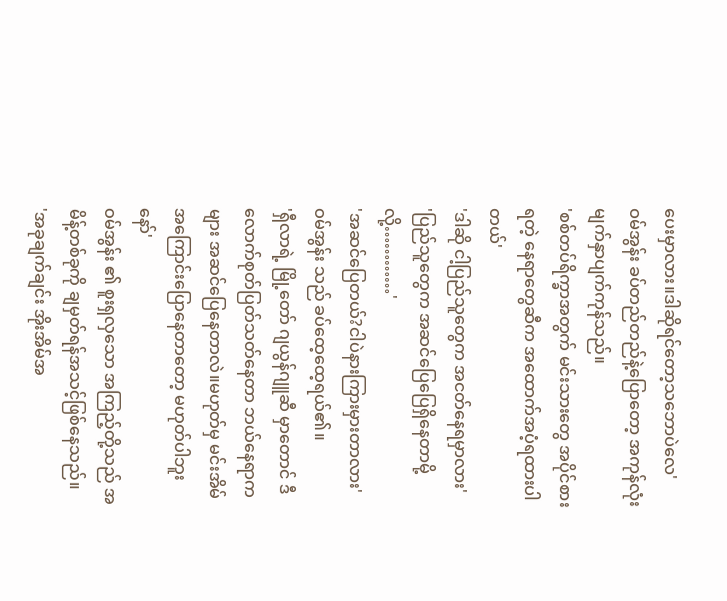ပေးမှာလား။ဒါဆိုရင်တော့သဘောပဲလေ'
ဝမ်အွန်း ခပ်တည်တည်နဲ့ပြောတော့ အကုန်လုံး မျက်နှာပျက်ကုန်သည်။
'စစ်တပ်ရိက္ခာအတွက် မင်းသားတွေ အပိုင်စားရတဲ့ နေရာတွေဆီက အထောက်အပံ့ရထားပါတယ်'
'ဒါဆို ငါ့ပြည်သူတွေက အငတ်နေရမှာလား'
'ပြည်သူတွေက အဆင်ပြေပြေရှိနေတာမို့လို့…………'
'အဆင်ပြေတယ်?ငါပဲနားကြားမှားတာလား'
ဝမ်အွန်း သည် ခပ်ထေ့ထေ့ရယ်၏။
'ရှီလာရဲ့ မြို့တော် ဂျယွန်ဂျူဆီ မှာတောင် ဒီလောက်စုတ်ပြတ်သတ်နေတာ ဘယ်နေရာကများ အဆင်ပြေနေတာလဲ။မဟုတ်မှ မင်းအိမ်အကြောင်းပြောနေတာတော့ မဟုတ်ပါဘူးနော်'
ဝမ်အွန်း ၏ စူးရှလှသော အကြည့်တို့သည် အမိန့်တစ်ခုကို ချမှတ်ရန်အသင့်ဖြစ်နေသည်။
'အခုချက်ချင်း အိုးအိမ်အ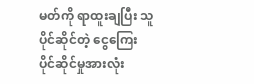မတ်ကို ရာထူးချပြီး သူပိုင်ဆိုင်တဲ့ ငွေကြေး ပိုင်ဆိုင်မှုအားလုံး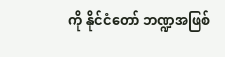ကို နိုင်ငံတော် ဘဏ္ဍအဖြစ်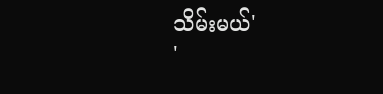သိမ်းမယ်'
'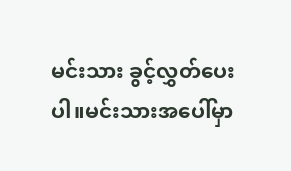မင်းသား ခွင့်လွှတ်ပေးပါ။မင်းသားအပေါ်မှာ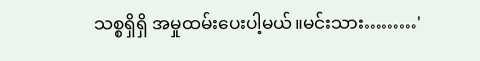သစ္စရှိရှိ အမှုထမ်းပေးပါ့မယ်။မင်းသား………'